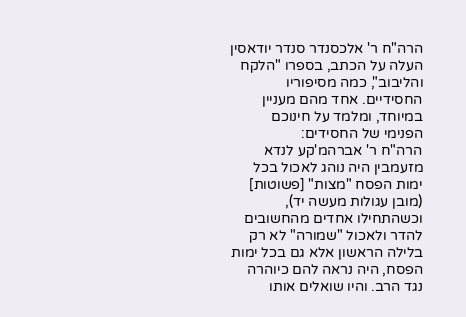הרה"ח ר' אלכסנדר סנדר יודאסין העלה על הכתב, בספרו "הלקח והליבוב", כמה מסיפוריו החסידיים. אחד מהם מעניין במיוחד, ומלמד על חינוכם הפנימי של החסידים:
הרה"ח ר' אברהמ'קע לנדא מזעמבין היה נוהג לאכול בכל ימות הפסח "מצות" [פשוטות] (מובן עגולות מעשה יד), וכשהתחילו אחדים מהחשובים להדר ולאכול "שמורה" לא רק בלילה הראשון אלא גם בכל ימות הפסח, היה נראה להם כיוהרה נגד הרב. והיו שואלים אותו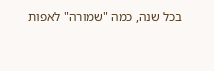בכל שנה, כמה "שמורה" לאפות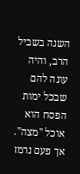השנה בשביל הרב, והיה עונה להם שבכל ימות הפסח הוא אוכל "מצה".
אך פעם נרמז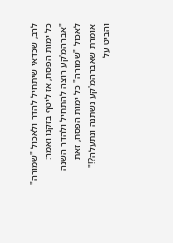לרב, שכדאי שיתחיל להדר ולאכול "שמורה" כל ימות הפסח, אז ליטף בזקנו ואמר: "אברהמ'קע רוצה להתחיל ולהדר השנה לאכול "שמורה" כל ימות הפסח, זאת אומרת שאברהמ'קע נשתנה ונתעלה?!" והביט על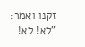זקנו ואמר: "לא! לא!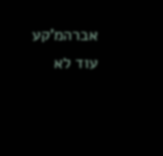אברהמ'קע עוד לא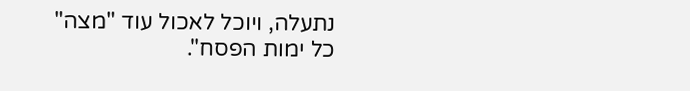נתעלה, ויוכל לאכול עוד "מצה" כל ימות הפסח".